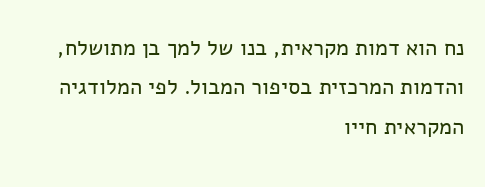נח הוא דמות מקראית, בנו של למך בן מתושלח, והדמות המרכזית בסיפור המבול. לפי המלודגיה המקראית חייו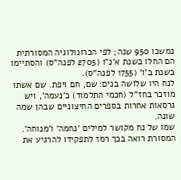נמשכו 950 שנה; לפי הכרונולוגיה המסורתית הם החלו בשנת א'נ"ו (2705 לפנה"ס) והסתיימו בשנת ב'ו' (1755 לפנה"ס).
לנח היו שלושה בנים: שם, חם ויפת. שם אשתו מוזכר בחז"ל (חכמי התלמוד) כ'נעמה', ויש גרסאות אחרות בספרים החיצוניים שבהן שמה שונה.
שמו של נח מקושר למילים 'נחמה' ו'מנוחה'. המסורת רואה בכך רמז לתפקידו להרגיע את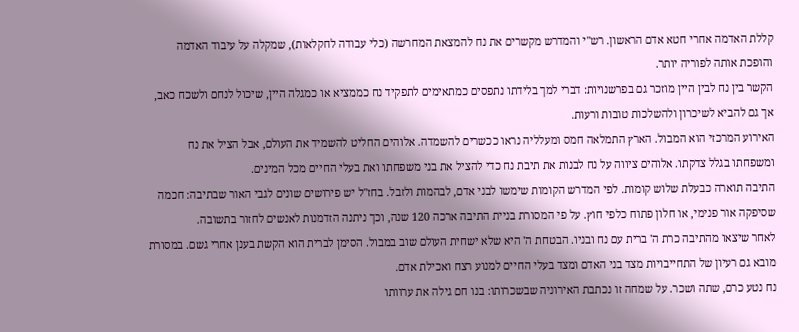קללת האדמה אחרי חטא אדם הראשון. רש"י והמדרש מקשרים את נח להמצאת המחרשה (כלי עבודה לחקלאות), שמקלה על עיבוד האדמה והופכת אותה לפוריה יותר.
הקשר בין נח לבין היין מוזכר גם בפרשנויות: דברי למך בלידתו נתפסים כמתאימים לתפקיד נח כממציא או כמגלה היין, שיכול לנחם ולשכח כאב, אך גם להביא לשיכרון ולהשלכות טובות ורעות.
האירוע המרכזי הוא המבול. הארץ התמלאה חמס ומעלליה נראו ככשרים להשמדה. אלוהים החליט להשמיד את העולם, אבל הציל את נח ומשפחתו בגלל צדקתו. אלוהים ציווה על נח לבנות את תיבת נח כדי להציל את בני משפחתו ואת בעלי החיים מכל המינים.
התיבה תוארה כבעלת שלוש קומות. לפי המדרש הקומות שימשו לבני אדם, לבהמות ולזבל. בחז"ל יש פירושים שונים לגבי האור שבתיבה: חכמה שסיפקה אור פנימי, או חלון פתוח כלפי חוץ. על פי המסורת בניית התיבה ארכה 120 שנה, וכך ניתנה הזדמנות לאנשים לחזור בתשובה.
לאחר שיצאו מהתיבה כרת ה' ברית עם נח ובניו. הבטחת ה' היא שלא ישחית העולם שוב במבול. הסימן לברית הוא הקשת בענן אחרי גשם. במסורת מובא גם רעיון של התחייבויות מצד בני האדם ומצד בעלי החיים למנוע רצח ואכילת אדם.
נח נטע כרם, שתה ושכר. על שמחה זו נכתבת האירוניה שבשכרותו: בנו חם גילה את ערוותו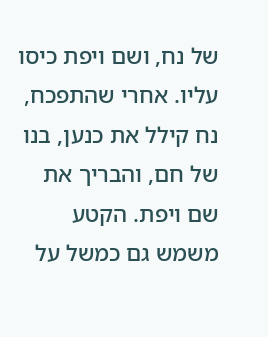של נח, ושם ויפת כיסו עליו. אחרי שהתפכח, נח קילל את כנען, בנו של חם, והבריך את שם ויפת. הקטע משמש גם כמשל על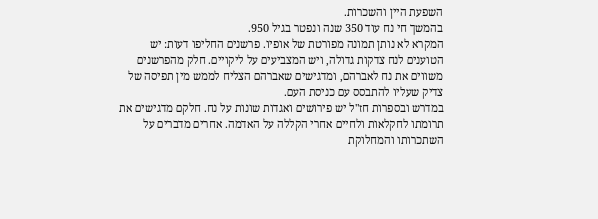השפעת היין והשכרות.
בהמשך חי נח עוד 350 שנה ונפטר בגיל 950.
המקרא לא נותן תמונה מפורטת של אופיו. פרשנים החליפו דעות: יש הטוענים לנח צדקות גדולה, ויש המצביעים על ליקויים. חלק מהפרשנים משווים את נח לאברהם, ומדגישים שאברהם הצליח לממש מין תפיסה של צדיק שעליו להתבסס עם כניסת העם.
במדרש ובספרות חז"ל יש פירושים ואגדות שונות על נח. חלקם מדגישים את תרומתו לחקלאות ולחיים אחרי הקללה על האדמה. אחרים מדברים על השתכרותו והמחלוקת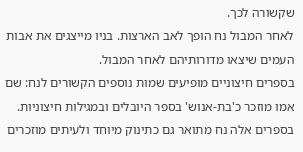שקשורה לכך.
לאחר המבול נח הופך לאב הארצות. בניו מייצגים את אבות העמים שיצאו מדורותיהם לאחר המבול.
בספרים חיצוניים מופיעים שמות נוספים הקשורים לנח: שם אמו מוזכר כ'בת-אנוש' בספר היובלים ובמגילות חיצוניות. בספרים אלה נח מתואר גם כתינוק מיוחד ולעיתים מוזכרים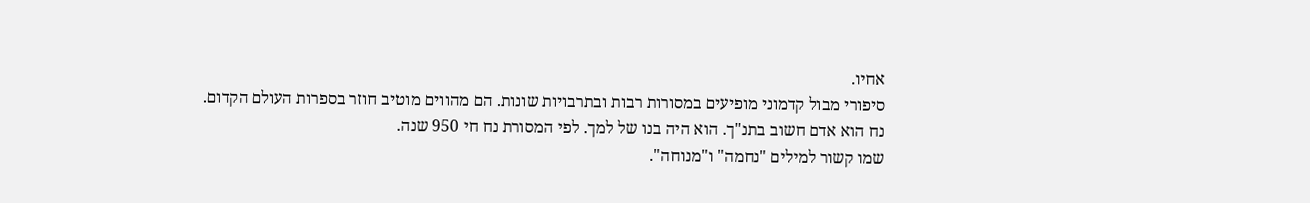אחיו.
סיפורי מבול קדמוני מופיעים במסורות רבות ובתרבויות שונות. הם מהווים מוטיב חוזר בספרות העולם הקדום.
נח הוא אדם חשוב בתנ"ך. הוא היה בנו של למך. לפי המסורת נח חי 950 שנה.
שמו קשור למילים "נחמה" ו"מנוחה".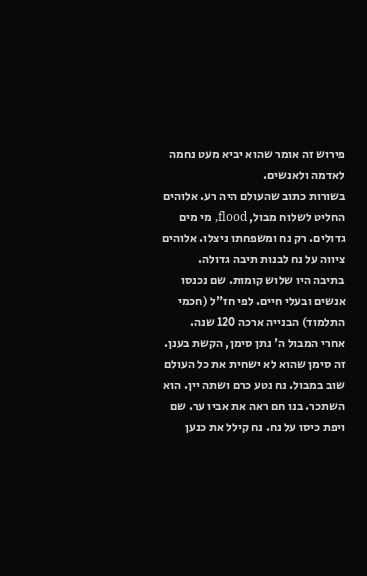פירוש זה אומר שהוא יביא מעט נחמה לאדמה ולאנשים.
בשורות כתוב שהעולם היה רע. אלוהים החליט לשלוח מבול, flood, מי מים גדולים. רק נח ומשפחתו ניצלו. אלוהים ציווה על נח לבנות תיבה גדולה.
בתיבה היו שלוש קומות. שם נכנסו אנשים ובעלי חיים. לפי חז"ל (חכמי התלמוד) הבנייה ארכה 120 שנה.
אחרי המבול ה' נתן סימן, הקשת בענן. זה סימן שהוא לא ישחית את כל העולם שוב במבול. נח נטע כרם ושתה יין. הוא השתכר. בנו חם ראה את אביו ער. שם ויפת כיסו על נח. נח קילל את כנען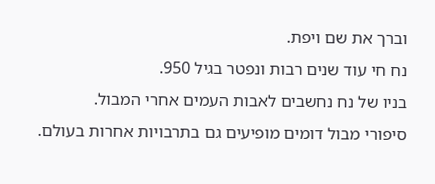וברך את שם ויפת.
נח חי עוד שנים רבות ונפטר בגיל 950.
בניו של נח נחשבים לאבות העמים אחרי המבול.
סיפורי מבול דומים מופיעים גם בתרבויות אחרות בעולם.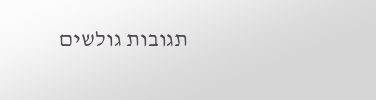תגובות גולשים